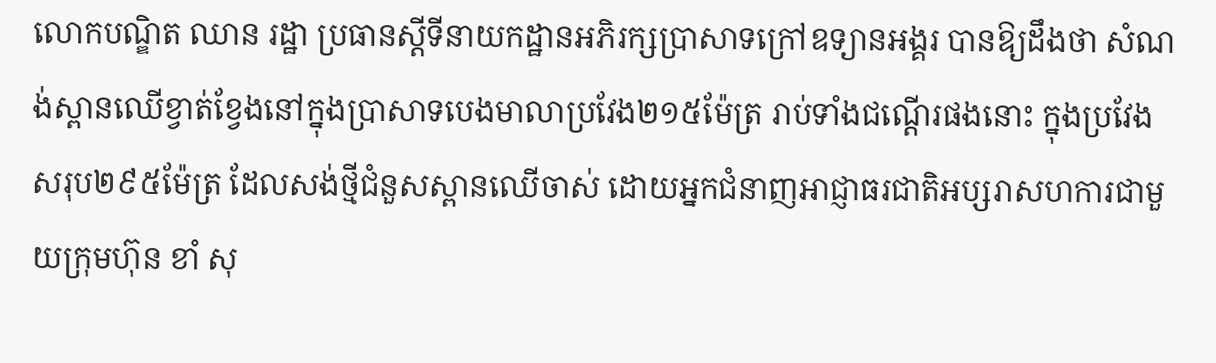លោកបណ្ឌិត ឈាន រដ្ឋា ប្រធានស្តីទីនាយកដ្ឋានអភិរក្សប្រាសាទក្រៅឧទ្យានអង្គរ បានឱ្យដឹងថា សំណង់ស្ពានឈើខ្វាត់ខ្វែងនៅក្នុងប្រាសាទបេងមាលាប្រវែង២១៥ម៉ែត្រ រាប់ទាំងជណ្តើរផងនោះ ក្នុងប្រវែងសរុប២៩៥ម៉ែត្រ ដែលសង់ថ្មីជំនួសស្ពានឈើចាស់ ដោយអ្នកជំនាញអាជ្ញាធរជាតិអប្សរាសហការជាមួយក្រុមហ៊ុន ខាំ សុ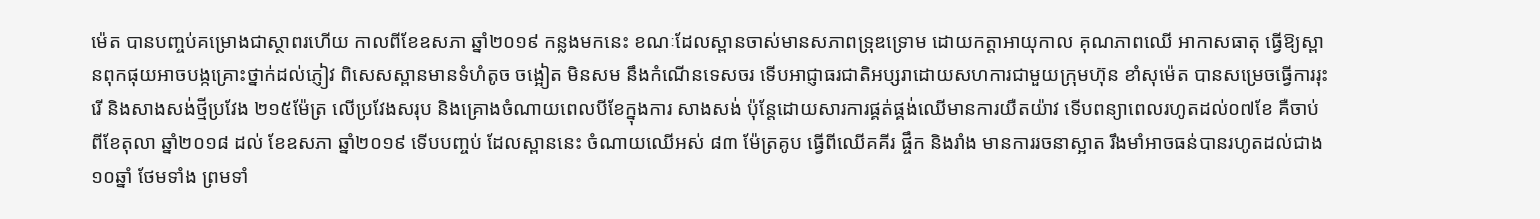ម៉េត បានបញ្ចប់គម្រោងជាស្ថាពរហើយ កាលពីខែឧសភា ឆ្នាំ២០១៩ កន្លងមកនេះ ខណៈដែលស្ពានចាស់មានសភាពទ្រុឌទ្រោម ដោយកត្តាអាយុកាល គុណភាពឈើ អាកាសធាតុ ធ្វើឱ្យស្ពានពុកផុយអាចបង្កគ្រោះថ្នាក់ដល់ភ្ញៀវ ពិសេសស្ពានមានទំហំតូច ចង្អៀត មិនសម នឹងកំណើនទេសចរ ទើបអាជ្ញាធរជាតិអប្សរាដោយសហការជាមួយក្រុមហ៊ុន ខាំសុម៉េត បានសម្រេចធ្វើការរុះរើ និងសាងសង់ថ្មីប្រវែង ២១៥ម៉ែត្រ លើប្រវែងសរុប និងគ្រោងចំណាយពេលបីខែក្នុងការ សាងសង់ ប៉ុន្តែដោយសារការផ្គត់ផ្គង់ឈើមានការយឺតយ៉ាវ ទើបពន្យាពេលរហូតដល់០៧ខែ គឺចាប់ពីខែតុលា ឆ្នាំ២០១៨ ដល់ ខែឧសភា ឆ្នាំ២០១៩ ទើបបញ្ចប់ ដែលស្ពាននេះ ចំណាយឈើអស់ ៨៣ ម៉ែត្រគូប ធ្វើពីឈើគគីរ ផ្ចឹក និងរាំង មានការរចនាស្អាត រឹងមាំអាចធន់បានរហូតដល់ជាង១០ឆ្នាំ ថែមទាំង ព្រមទាំ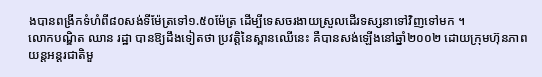ងបានពង្រីកទំហំពី៨០សង់ទីម៉ែត្រទៅ១.៥០ម៉ែត្រ ដើម្បីទេសចរងាយស្រួលដើរទស្សនាទៅវិញទៅមក ។
លោកបណ្ឌិត ឈាន រដ្ឋា បានឱ្យដឹងទៀតថា ប្រវត្តិនៃស្ពានឈើនេះ គឺបានសង់ឡើងនៅឆ្នាំ២០០២ ដោយក្រុមហ៊ុនភាពយន្តអន្តរជាតិមួ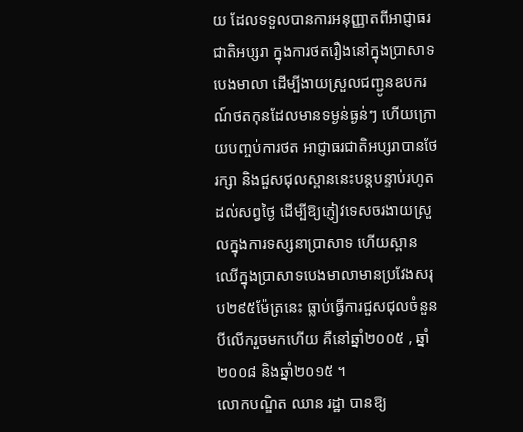យ ដែលទទួលបានការអនុញ្ញាតពីអាជ្ញាធរជាតិអប្សរា ក្នុងការថតរឿងនៅក្នុងប្រាសាទបេងមាលា ដើម្បីងាយស្រួលជញ្ជូនឧបករណ៍ថតកុនដែលមានទម្ងន់ធ្ងន់ៗ ហើយក្រោយបញ្ចប់ការថត អាជ្ញាធរជាតិអប្សរាបានថែរក្សា និងជួសជុលស្ពាននេះបន្តបន្ទាប់រហូតដល់សព្វថ្ងៃ ដើម្បីឱ្យភ្ញៀវទេសចរងាយស្រួលក្នុងការទស្សនាប្រាសាទ ហើយស្ពានឈើក្នុងប្រាសាទបេងមាលាមានប្រវែងសរុប២៩៥ម៉ែត្រនេះ ធ្លាប់ធ្វើការជួសជុលចំនួនបីលើករួចមកហើយ គឺនៅឆ្នាំ២០០៥ , ឆ្នាំ២០០៨ និងឆ្នាំ២០១៥ ។
លោកបណ្ឌិត ឈាន រដ្ឋា បានឱ្យ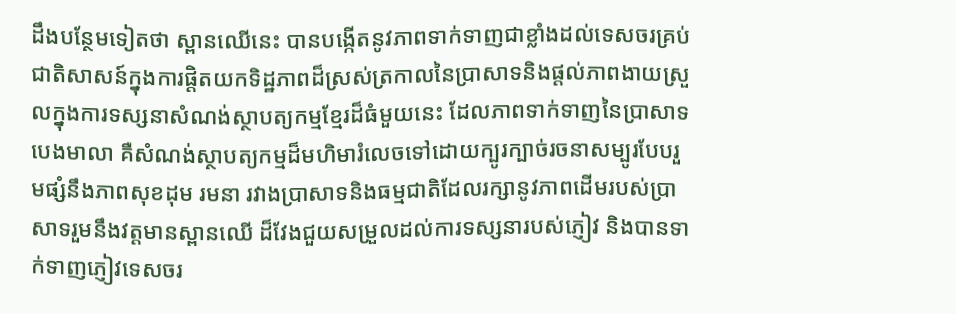ដឹងបន្ថែមទៀតថា ស្ពានឈើនេះ បានបង្កើតនូវភាពទាក់ទាញជាខ្លាំងដល់ទេសចរគ្រប់ជាតិសាសន៍ក្នុងការផ្តិតយកទិដ្ឋភាពដ៏ស្រស់ត្រកាលនៃប្រាសាទនិងផ្តល់ភាពងាយស្រួលក្នុងការទស្សនាសំណង់ស្ថាបត្យកម្មខ្មែរដ៏ធំមួយនេះ ដែលភាពទាក់ទាញនៃប្រាសាទបេងមាលា គឺសំណង់ស្ថាបត្យកម្មដ៏មហិមារំលេចទៅដោយក្បូរក្បាច់រចនាសម្បូរបែបរួមផ្សំនឹងភាពសុខដុម រមនា រវាងប្រាសាទនិងធម្មជាតិដែលរក្សានូវភាពដើមរបស់ប្រាសាទរួមនឹងវត្តមានស្ពានឈើ ដ៏វែងជួយសម្រួលដល់ការទស្សនារបស់ភ្ញៀវ និងបានទាក់ទាញភ្ញៀវទេសចរ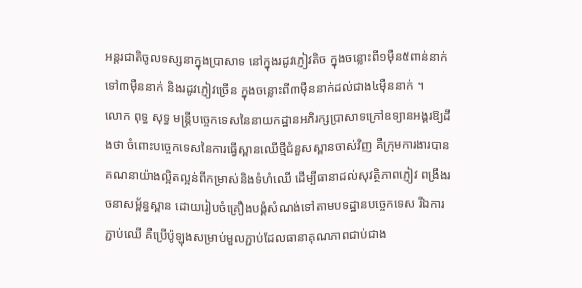អន្តរជាតិចូលទស្សនាក្នុងប្រាសាទ នៅក្នុងរដូវភ្ញៀវតិច ក្នុងចន្លោះពី១ម៉ឺន៥ពាន់នាក់ទៅ៣ម៉ឺននាក់ និងរដូវភ្ញៀវច្រើន ក្នុងចន្លោះពី៣ម៉ឺននាក់ដល់ជាង៤ម៉ឺននាក់ ។
លោក ពុទ្ធ សុទ្ធ មន្ត្រីបច្ចេកទេសនៃនាយកដ្ឋានអភិរក្សប្រាសាទក្រៅឧទ្យានអង្គរឱ្យដឹងថា ចំពោះបច្ចេកទេសនៃការធ្វើស្ពានឈើថ្មីជំនួសស្ពានចាស់វិញ គឺក្រុមការងារបានគណនាយ៉ាងល្អិតល្អន់ពីកម្រាស់និងទំហំឈើ ដើម្បីធានាដល់សុវត្ថិភាពភ្ញៀវ ពង្រឹងរចនាសម្ព័ន្ធស្ពាន ដោយរៀបចំគ្រឿងបង្គំសំណង់ទៅតាមបទដ្ឋានបច្ចេកទេស រីឯការភ្ជាប់ឈើ គឺប្រើប៉ូឡុងសម្រាប់មួលភ្ជាប់ដែលធានាគុណភាពជាប់ជាង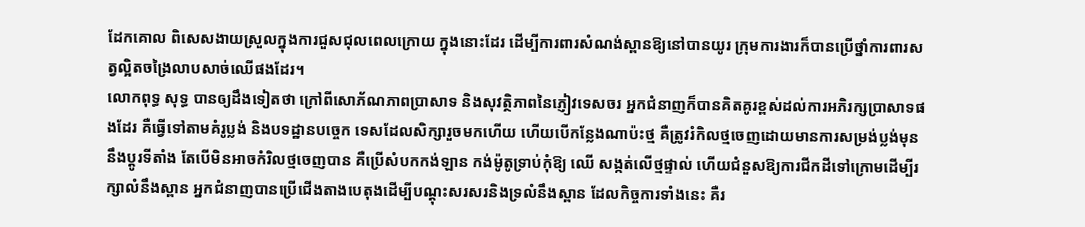ដែកគោល ពិសេសងាយស្រួលក្នុងការជួសជុលពេលក្រោយ ក្នុងនោះដែរ ដើម្បីការពារសំណង់ស្ពានឱ្យនៅបានយូរ ក្រុមការងារក៏បានប្រើថ្នាំការពារសត្វល្អិតចង្រៃលាបសាច់ឈើផងដែរ។
លោកពុទ្ធ សុទ្ធ បានឲ្យដឹងទៀតថា ក្រៅពីសោភ័ណភាពប្រាសាទ និងសុវត្ថិភាពនៃភ្ញៀវទេសចរ អ្នកជំនាញក៏បានគិតគូរខ្ពស់ដល់ការអភិរក្សប្រាសាទផងដែរ គឺធ្វើទៅតាមគំរូប្លង់ និងបទដ្ឋានបច្ចេក ទេសដែលសិក្សារួចមកហើយ ហើយបើកន្លែងណាប៉ះថ្ម គឺត្រូវរំកិលថ្មចេញដោយមានការសម្រង់ប្លង់មុននឹងប្តូរទីតាំង តែបើមិនអាចកំរិលថ្មចេញបាន គឺប្រើសំបកកង់ឡាន កង់ម៉ូតូទ្រាប់កុំឱ្យ ឈើ សង្កត់លើថ្មផ្ទាល់ ហើយជំនួសឱ្យការជីកដីទៅក្រោមដើម្បីរក្សាលំនឹងស្ពាន អ្នកជំនាញបានប្រើជើងតាងបេតុងដើម្បីបណ្តុះសរសរនិងទ្រលំនឹងស្ពាន ដែលកិច្ចការទាំងនេះ គឺរ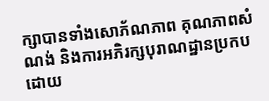ក្សាបានទាំងសោភ័ណភាព គុណភាពសំណង់ និងការអភិរក្សបុរាណដ្ឋានប្រកបដោយ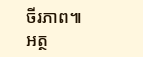ចីរភាព៕
អត្ថ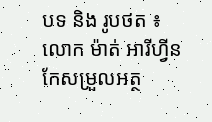បទ និង រូបថត ៖ លោក ម៉ាត់ អារីហ្វីន
កែសម្រួលអត្ថ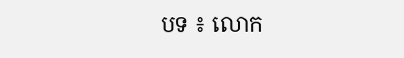បទ ៖ លោក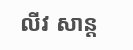លីវ សាន្ត